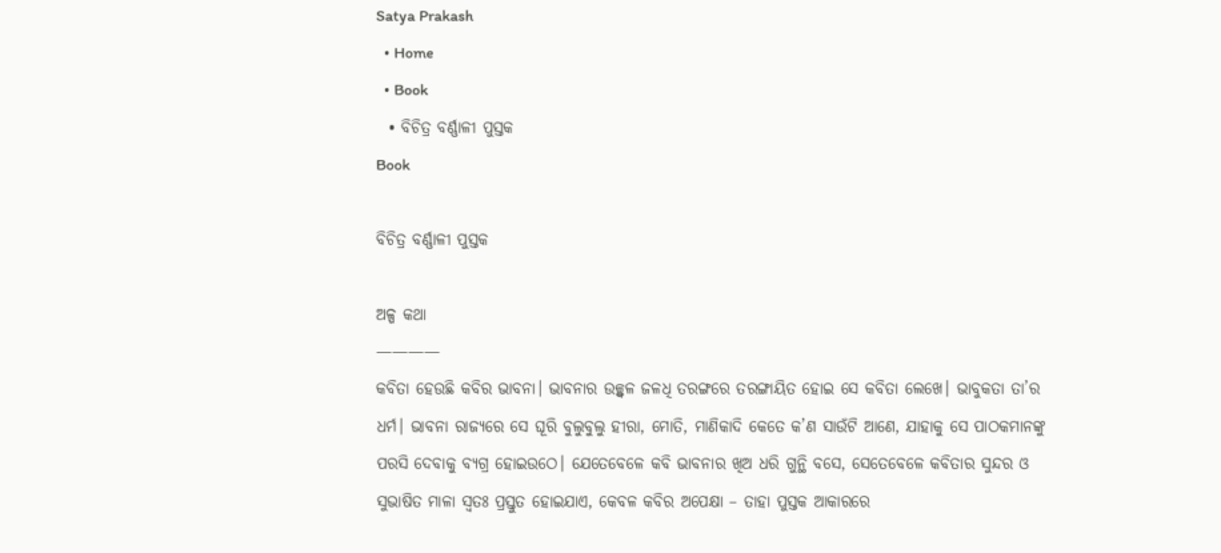Satya Prakash
  • Home
  • Book
  • ବିଚିତ୍ର ବର୍ଣ୍ଣାଳୀ ପୁସ୍ତକ
Book

ବିଚିତ୍ର ବର୍ଣ୍ଣାଳୀ ପୁସ୍ତକ

ଅଳ୍ପ କଥା
————
କବିତା ହେଉଛି କବିର ଭାବନା। ଭାବନାର ଉଚ୍ଛ୍ୱଳ ଜଳଧି ତରଙ୍ଗରେ ତରଙ୍ଗାୟିତ ହୋଇ ସେ କବିତା ଲେଖେ। ଭାବୁକତା ତା’ର ଧର୍ମ। ଭାବନା ରାଜ୍ୟରେ ସେ ଘୂରି ବୁଲୁବୁଲୁ ହୀରା, ମୋତି, ମାଣିକାଦି କେତେ କ’ଣ ସାଉଁଟି ଆଣେ, ଯାହାକୁ ସେ ପାଠକମାନଙ୍କୁ ପରସି ଦେବାକୁ ବ୍ୟଗ୍ର ହୋଇଉଠେ। ଯେତେବେଳେ କବି ଭାବନାର ଖିଅ ଧରି ଗୁନ୍ଥି ବସେ, ସେତେବେଳେ କବିତାର ସୁନ୍ଦର ଓ ସୁଭାଷିତ ମାଳା ସ୍ୱତଃ ପ୍ରସ୍ତୁତ ହୋଇଯାଏ, କେବଳ କବିର ଅପେକ୍ଷା – ତାହା ପୁସ୍ତକ ଆକାରରେ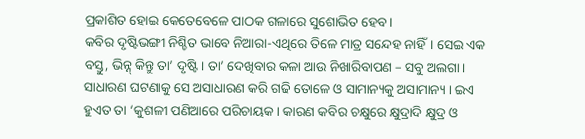ପ୍ରକାଶିତ ହୋଇ କେତେବେଳେ ପାଠକ ଗଳାରେ ସୁଶୋଭିତ ହେବ।
କବିର ଦୃଷ୍ଟିଭଙ୍ଗୀ ନିଶ୍ଚିତ ଭାବେ ନିଆରା-ଏଥିରେ ତିଳେ ମାତ୍ର ସନ୍ଦେହ ନାହିଁ। ସେଇ ଏକ ବସ୍ତୁ, ଭିନ୍ନ୍ କିନ୍ତୁ ତା’ ଦୃଷ୍ଟି। ତା’ ଦେଖିବାର କଳା ଆଉ ନିଖାରିବାପଣ – ସବୁ ଅଲଗା। ସାଧାରଣ ଘଟଣାକୁ ସେ ଅସାଧାରଣ କରି ଗଢି ତୋଳେ ଓ ସାମାନ୍ୟକୁ ଅସାମାନ୍ୟ । ଇଏ ହୁଏତ ତା ‘କୁଶଳୀ ପଣିଆରେ ପରିଚାୟକ। କାରଣ କବିର ଚକ୍ଷୁରେ କ୍ଷୁଦ୍ରାଦି କ୍ଷୁଦ୍ର ଓ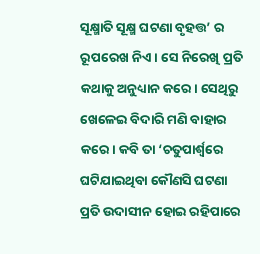ସୂକ୍ଷ୍ମାତି ସୂକ୍ଷ୍ମ ଘଟଣା ବୃହତ୍ତ’ ର ରୂପରେଖ ନିଏ। ସେ ନିରେଖି ପ୍ରତି କଥାକୁ ଅନୁଧ୍ୟାନ କରେ। ସେଥିରୁ ଖେଳେଇ ବିଦାରି ମଣି ବାହାର କରେ। କବି ତା ‘ଚତୁପାର୍ଶ୍ଵରେ ଘଟିଯାଇଥିବା କୌଣସି ଘଟଣା ପ୍ରତି ଉଦାସୀନ ହୋଇ ରହିପାରେ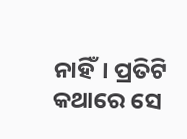ନାହିଁ। ପ୍ରତିଟି କଥାରେ ସେ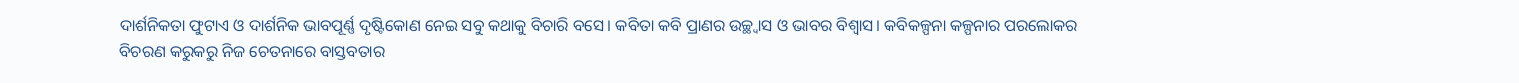ଦାର୍ଶନିକତା ଫୁଟାଏ ଓ ଦାର୍ଶନିକ ଭାବପୂର୍ଣ୍ଣ ଦୃଷ୍ଟିକୋଣ ନେଇ ସବୁ କଥାକୁ ବିଚାରି ବସେ। କବିତା କବି ପ୍ରାଣର ଉଚ୍ଛ୍ଵାସ ଓ ଭାବର ବିଶ୍ବାସ। କବିକଳ୍ପନା କଳ୍ପନାର ପରଲୋକର ବିଚରଣ କରୁକରୁ ନିଜ ଚେତନାରେ ବାସ୍ତବତାର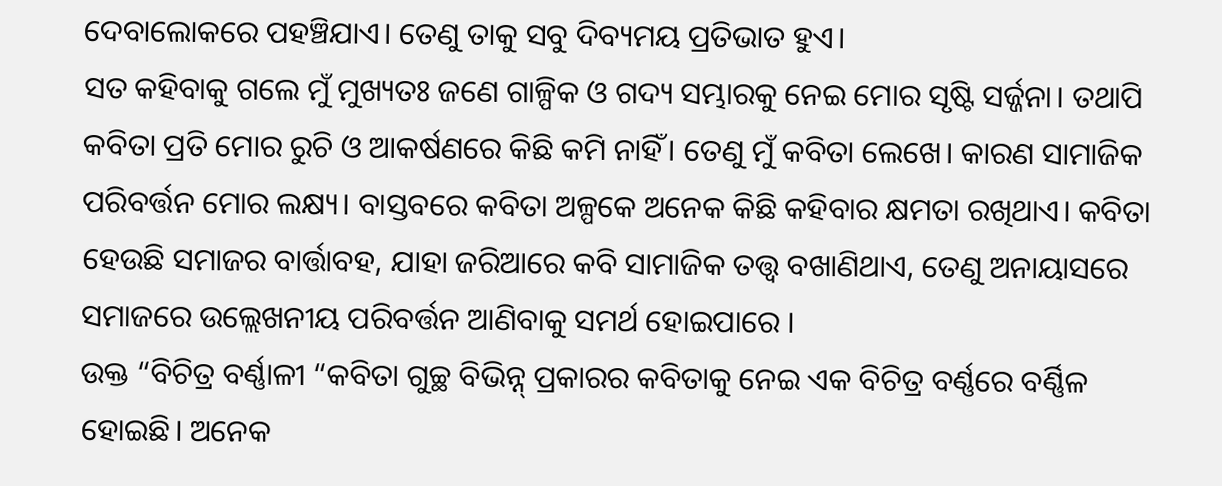ଦେବାଲୋକରେ ପହଞ୍ଚିଯାଏ। ତେଣୁ ତାକୁ ସବୁ ଦିବ୍ୟମୟ ପ୍ରତିଭାତ ହୁଏ।
ସତ କହିବାକୁ ଗଲେ ମୁଁ ମୁଖ୍ୟତଃ ଜଣେ ଗାଳ୍ପିକ ଓ ଗଦ୍ୟ ସମ୍ଭାରକୁ ନେଇ ମୋର ସୃଷ୍ଟି ସର୍ଜ୍ଜନା। ତଥାପି କବିତା ପ୍ରତି ମୋର ରୁଚି ଓ ଆକର୍ଷଣରେ କିଛି କମି ନାହିଁ। ତେଣୁ ମୁଁ କବିତା ଲେଖେ। କାରଣ ସାମାଜିକ ପରିବର୍ତ୍ତନ ମୋର ଲକ୍ଷ୍ୟ। ବାସ୍ତବରେ କବିତା ଅଳ୍ପକେ ଅନେକ କିଛି କହିବାର କ୍ଷମତା ରଖିଥାଏ। କବିତା ହେଉଛି ସମାଜର ବାର୍ତ୍ତାବହ, ଯାହା ଜରିଆରେ କବି ସାମାଜିକ ତତ୍ତ୍ଵ ବଖାଣିଥାଏ, ତେଣୁ ଅନାୟାସରେ ସମାଜରେ ଉଲ୍ଲେଖନୀୟ ପରିବର୍ତ୍ତନ ଆଣିବାକୁ ସମର୍ଥ ହୋଇପାରେ ।
ଉକ୍ତ “ବିଚିତ୍ର ବର୍ଣ୍ଣାଳୀ “କବିତା ଗୁଚ୍ଛ ବିଭିନ୍ନ୍ ପ୍ରକାରର କବିତାକୁ ନେଇ ଏକ ବିଚିତ୍ର ବର୍ଣ୍ଣରେ ବର୍ଣ୍ଣିଳ ହୋଇଛି। ଅନେକ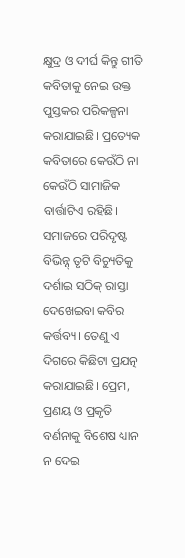କ୍ଷୁଦ୍ର ଓ ଦୀର୍ଘ କିନ୍ତୁ ଗୀତି କବିତାକୁ ନେଇ ଉକ୍ତ ପୁସ୍ତକର ପରିକଳ୍ପନା କରାଯାଇଛି। ପ୍ରତ୍ୟେକ କବିତାରେ କେଉଁଠି ନା କେଉଁଠି ସାମାଜିକ ବାର୍ତ୍ତାଟିଏ ରହିଛି। ସମାଜରେ ପରିଦୃଷ୍ଟ ବିଭିନ୍ନ୍ ତୃଟି ବିଚ୍ୟୁତିକୁ ଦର୍ଶାଇ ସଠିକ୍ ରାସ୍ତା ଦେଖେଇବା କବିର କର୍ତ୍ତବ୍ୟ। ତେଣୁ ଏ ଦିଗରେ କିଛିଟା ପ୍ରଯତ୍ନ କରାଯାଇଛି। ପ୍ରେମ, ପ୍ରଣୟ ଓ ପ୍ରକୃତି ବର୍ଣନାକୁ ବିଶେଷ ଧ୍ୟାନ ନ ଦେଇ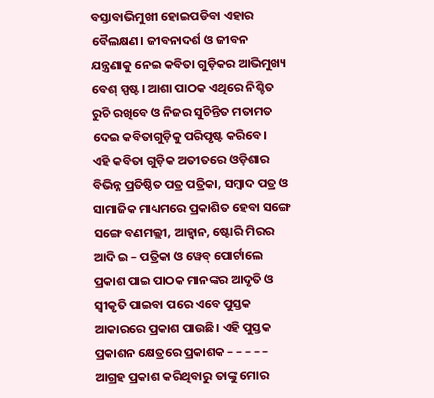ବସ୍ତାବାଭିମୁଖୀ ହୋଇପଡିବା ଏହାର ବୈଲକ୍ଷଣ। ଜୀବନାଦର୍ଶ ଓ ଜୀବନ ଯନ୍ତ୍ରଣାକୁ ନେଇ କବିତା ଗୁଡ଼ିକର ଆଭିମୁଖ୍ୟ ବେଶ୍ ସ୍ପଷ୍ଟ। ଆଶା ପାଠକ ଏଥିରେ ନିଶ୍ଚିତ ରୁଚି ରଖିବେ ଓ ନିଜର ସୁଚିନ୍ତିତ ମତାମତ ଦେଇ କବିତାଗୁଡ଼ିକୁ ପରିପୃଷ୍ଟ କରିବେ।
ଏହି କବିତା ଗୁଡ଼ିକ ଅତୀତରେ ଓଡ଼ିଶାର ବିଭିନ୍ନ ପ୍ରତିଷ୍ଠିତ ପତ୍ର ପତ୍ରିକା, ସମ୍ବାଦ ପତ୍ର ଓ ସାମାଜିକ ମାଧ୍ୟମରେ ପ୍ରକାଶିତ ହେବା ସଙ୍ଗେ ସଙ୍ଗେ ବଣମଲ୍ଲୀ, ଆହ୍ଵାନ, ଷ୍ଟୋରି ମିରର ଆଦି ଇ – ପତ୍ରିକା ଓ ୱେବ୍ ପୋର୍ଟାଲେ ପ୍ରକାଶ ପାଇ ପାଠକ ମାନଙ୍କର ଆଦୃତି ଓ ସ୍ୱୀକୃତି ପାଇବା ପରେ ଏବେ ପୁସ୍ତକ ଆକାରରେ ପ୍ରକାଶ ପାଉଛି। ଏହି ପୁସ୍ତକ ପ୍ରକାଶନ କ୍ଷେତ୍ରରେ ପ୍ରକାଶକ – – – – – ଆଗ୍ରହ ପ୍ରକାଶ କରିଥିବାରୁ ତାଙ୍କୁ ମୋର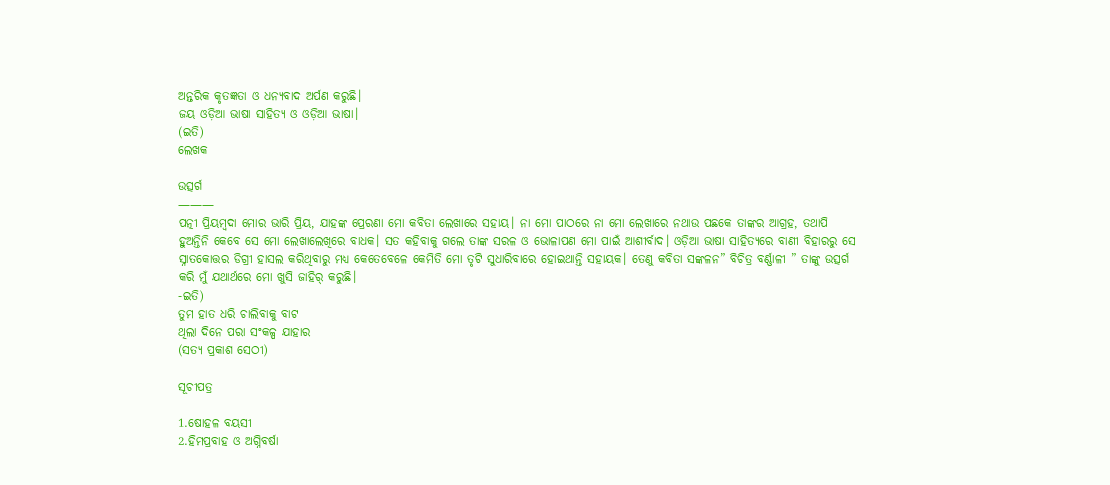ଅନ୍ତରିକ କୃତଜ୍ଞତା ଓ ଧନ୍ୟବାଦ ଅର୍ପଣ କରୁଛି।
ଜୟ ଓଡ଼ିଆ ଭାଷା ସାହିତ୍ୟ ଓ ଓଡ଼ିଆ ଭାଷା।
(ଇତି)
ଲେଖକ

ଉତ୍ସର୍ଗ
———
ପତ୍ନୀ ପ୍ରିୟମ୍ବଦା ମୋର ଭାରି ପ୍ରିୟ, ଯାହଙ୍କ ପ୍ରେରଣା ମୋ କବିତା ଲେଖାରେ ସହାୟ। ନା ମୋ ପାଠରେ ନା ମୋ ଲେଖାରେ ନଥାଉ ପଛକେ ତାଙ୍କର ଆଗ୍ରହ, ତଥାପି ହୁଅନ୍ତିନି କେବେ ସେ ମୋ ଲେଖାଲେଖିରେ ବାଧକ। ସତ କହିବାକୁ ଗଲେ ତାଙ୍କ ସରଳ ଓ ଭୋଳାପଣ ମୋ ପାଇଁ ଆଶୀର୍ବାଦ। ଓଡ଼ିଆ ଭାଷା ସାହିତ୍ୟରେ ବାଣୀ ବିହାରରୁ ସେ ସ୍ନାତକୋତ୍ତର ଡିଗ୍ରୀ ହାସଲ କରିଥିବାରୁ ମଧ୍ୟ କେତେବେଳେ କେମିତି ମୋ ତୃଟି ସୁଧାରିବାରେ ହୋଇଥାନ୍ତି ସହାୟକ। ତେଣୁ କବିତା ସଙ୍କଳନ” ବିଚିତ୍ର ବର୍ଣ୍ଣାଳୀ ” ତାଙ୍କୁ ଉତ୍ସର୍ଗ କରି ମୁଁ ଯଥାର୍ଥରେ ମୋ ଖୁସି ଜାହିର୍ କରୁଛି।
-ଇତି)
ତୁମ ହାତ ଧରି ଚାଲିବାକୁ ବାଟ
ଥିଲା ଦିନେ ପରା ସଂକଳ୍ପ ଯାହାର
(ସତ୍ୟ ପ୍ରକାଶ ସେଠୀ)

ସୂଚୀପତ୍ର

1.ଷୋହଳ ବୟସୀ
2.ହିମପ୍ରବାହ ଓ ଅଗ୍ନିବର୍ଷା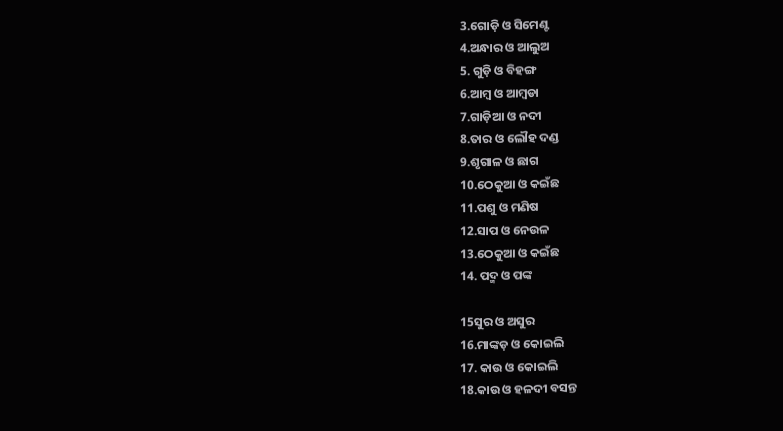3.ଗୋଡ଼ି ଓ ସିମେଣ୍ଟ
4.ଅନ୍ଧାର ଓ ଆଲୁଅ
5. ଗୁଡ଼ି ଓ ବିହଙ୍ଗ
6.ଆମ୍ବ ଓ ଆମ୍ବଡା
7.ଗାଡ଼ିଆ ଓ ନଦୀ
8.ତାର ଓ ଲୌହ ଦଣ୍ଡ
9.ଶୃଗାଳ ଓ ଛାଗ
10.ଠେକୁଆ ଓ କଇଁଛ
11.ପଶୁ ଓ ମଣିଷ
12.ସାପ ଓ ନେଉଳ
13.ଠେକୁଆ ଓ କଇଁଛ
14. ପଦ୍ମ ଓ ପଙ୍କ

15ସୁର ଓ ଅସୁର
16.ମାଙ୍କଡ଼ ଓ କୋଇଲି
17. କାଉ ଓ କୋଇଲି
18.କାଉ ଓ ହଳଦୀ ବସନ୍ତ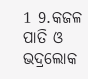1 9.କଜଳ ପାତି ଓ ଭଦ୍ରଲୋକ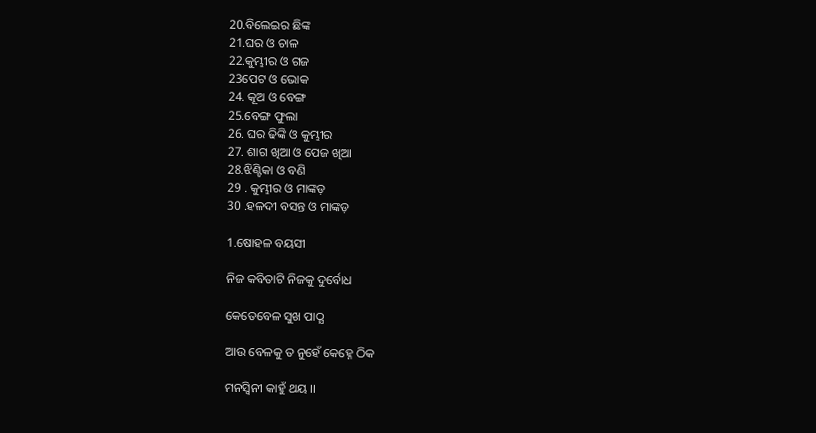20.ବିଲେଇର ଛିଙ୍କ
21.ଘର ଓ ଚାଳ
22.କୁମ୍ଭୀର ଓ ଗଜ
23ପେଟ ଓ ଭୋକ
24. କୂଅ ଓ ବେଙ୍ଗ
25.ବେଙ୍ଗ ଫୁଲା
26. ଘର ଢିଙ୍କି ଓ କୁମ୍ଭୀର
27. ଶାଗ ଖିଆ ଓ ପେଜ ଖିଆ
28.ଝିଣ୍ଟିକା ଓ ବଣି
29 . କୁମ୍ଭୀର ଓ ମାଙ୍କଡ଼
30 .ହଳଦୀ ବସନ୍ତ ଓ ମାଙ୍କଡ଼

1.ଷୋହଳ ବୟସୀ

ନିଜ କବିତାଟି ନିଜକୁ ଦୁର୍ବୋଧ

କେତେବେଳ ସୁଖ ପାଠ୍ଯ

ଆଉ ବେଳକୁ ତ ନୁହେଁ କେହ୍ନେ ଠିକ

ମନସ୍ବିନୀ କାହୁଁ ଥୟ ।।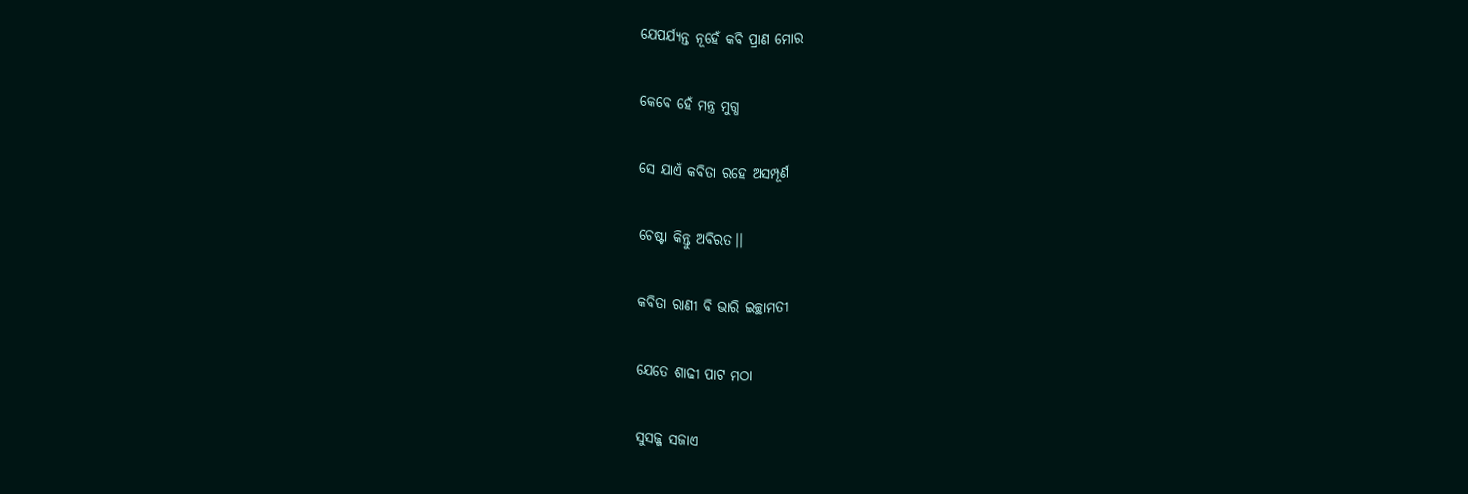ଯେପର୍ଯ୍ୟନ୍ତ ନୂହେଁ କବି ପ୍ରାଣ ମୋର

କେବେ ହେଁ ମନ୍ତ୍ର ମୁଗ୍ଧ

ସେ ଯାଏଁ କବିତା ରହେ ଅସମ୍ପୂର୍ଣ

ଚେଷ୍ଟା କିନ୍ତୁ ଅବିରତ।।

କବିତା ରାଣୀ ବି ଭାରି ଇଚ୍ଛାମତୀ

ଯେତେ ଶାଢୀ ପାଟ ମଠା

ସୁସଜ୍ଜ ସଜାଏ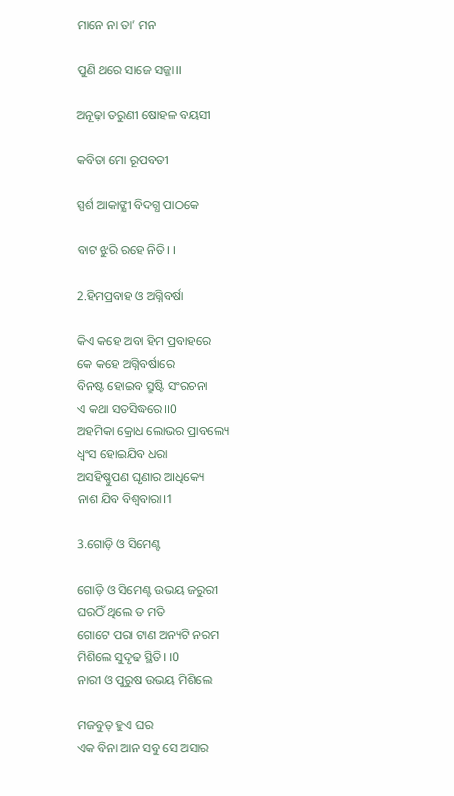ମାନେ ନା ତା’ ମନ

ପୁଣି ଥରେ ସାଜେ ସଜ୍ଜା।।

ଅନୂଢ଼ା ତରୁଣୀ ଷୋହଳ ବୟସୀ

କବିତା ମୋ ରୂପବତୀ

ସ୍ପର୍ଶ ଆକାଙ୍କ୍ଷୀ ବିଦଗ୍ଧ ପାଠକେ

ବାଟ ଝୁରି ରହେ ନିତି। ।

2.ହିମପ୍ରବାହ ଓ ଅଗ୍ନିବର୍ଷା

କିଏ କହେ ଅବା ହିମ ପ୍ରବାହରେ
କେ କହେ ଅଗ୍ନିବର୍ଷାରେ
ବିନଷ୍ଟ ହୋଇବ ସ୍ରୁଷ୍ଟି ସଂରଚନା
ଏ କଥା ସତସିଦ୍ଧରେ।।0
ଅହମିକା କ୍ରୋଧ ଲୋଭର ପ୍ରାବଲ୍ୟେ
ଧ୍ବଂସ ହୋଇଯିବ ଧରା
ଅସହିଷ୍ଣୁପଣ ଘୃଣାର ଆଧିକ୍ୟେ
ନାଶ ଯିବ ବିଶ୍ଵବାରା।1

3.ଗୋଡ଼ି ଓ ସିମେଣ୍ଟ

ଗୋଡ଼ି ଓ ସିମେଣ୍ଟ ଉଭୟ ଜରୁରୀ
ଘରଠିଁ ଥିଲେ ତ ମତି
ଗୋଟେ ପରା ଟାଣ ଅନ୍ୟଟି ନରମ
ମିଶିଲେ ସୁଦୃଢ ସ୍ଥିତି। ।0
ନାରୀ ଓ ପୁରୁଷ ଉଭୟ ମିଶିଲେ

ମଜବୁତ୍ ହୁଏ ଘର
ଏକ ବିନା ଆନ ସବୁ ସେ ଅସାର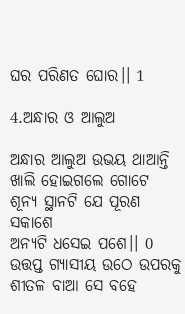ଘର ପରିଣତ ଘୋର।। 1

4.ଅନ୍ଧାର ଓ ଆଲୁଅ

ଅନ୍ଧାର ଆଲୁଅ ଉଭୟ ଥାଆନ୍ତି
ଖାଲି ହୋଇଗଲେ ଗୋଟେ
ଶୂନ୍ୟ ସ୍ଥାନଟି ଯେ ପୂରଣ ସକାଶେ
ଅନ୍ୟଟି ଧସେଇ ପଶେ।। 0
ଉତ୍ତପ୍ତ ଗ୍ୟାସୀୟ ଉଠେ ଉପରକୁ
ଶୀତଳ ବାଆ ସେ ବହେ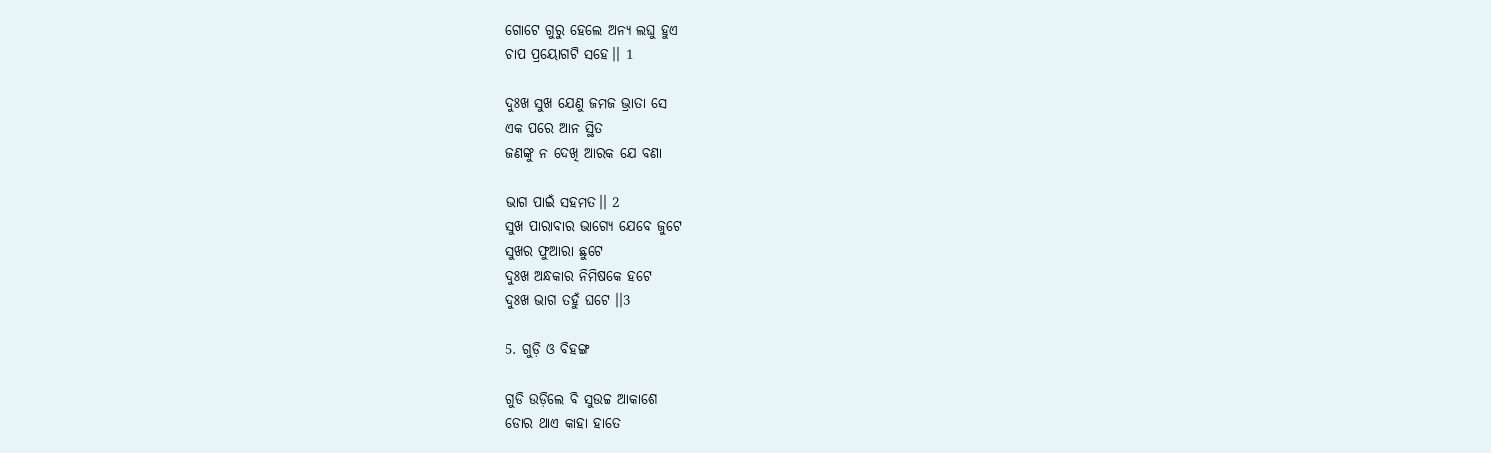ଗୋଟେ ଗୁରୁ ହେଲେ ଅନ୍ୟ ଲଘୁ ହୁଏ
ଚାପ ପ୍ରୟୋଗଟି ସହେ।। 1

ଦୁଃଖ ସୁଖ ଯେଣୁ ଜମଜ ଭ୍ରାତା ସେ
ଏକ ପରେ ଆନ ସ୍ଥିତ
ଜଣଙ୍କୁ ନ ଦେଖି ଆରକ ଯେ ବଣା

ଭାଗ ପାଇଁ ସହମତ।। 2
ସୁଖ ପାରାବାର ଭାଗ୍ୟେ ଯେବେ ଜୁଟେ
ସୁଖର ଫୁଆରା ଛୁଟେ
ଦୁଃଖ ଅନ୍ଧକାର ନିମିଷକେ ହଟେ
ଦୁଃଖ ଭାଗ ତହୁଁ ଘଟେ ।।3

5. ଗୁଡ଼ି ଓ ବିହଙ୍ଗ

ଗୁଡି ଉଡ଼ିଲେ ବି ସୁଉଚ୍ଚ ଆକାଶେ
ଡୋର ଥାଏ କାହା ହାତେ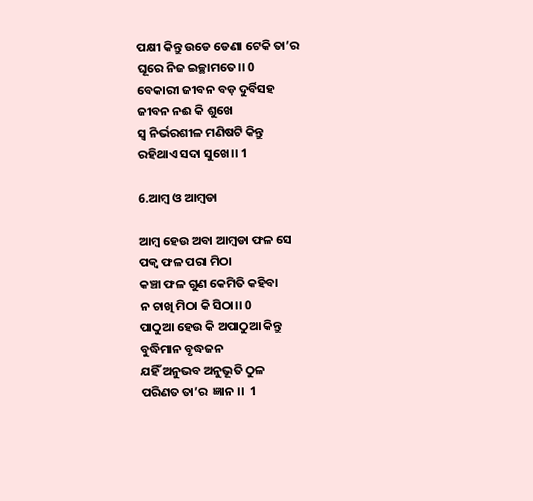ପକ୍ଷୀ କିନ୍ତୁ ଉଡେ ଡେଣା ଟେକି ତା’ର
ଘୂରେ ନିଜ ଇଚ୍ଛାମତେ।। 0
ବେକାରୀ ଜୀବନ ବଡ଼ ଦୁର୍ବିସହ
ଜୀବନ ନଈ କି ଶୁଖେ
ସ୍ୱ ନିର୍ଭରଶୀଳ ମଣିଷଟି କିନ୍ତୁ
ରହିଥାଏ ସଦା ସୁଖେ।। 1

6.ଆମ୍ବ ଓ ଆମ୍ବଡା

ଆମ୍ବ ହେଉ ଅବା ଆମ୍ବଡା ଫଳ ସେ
ପକ୍ଵ ଫଳ ପରା ମିଠା
କଞ୍ଚା ଫଳ ଗୁଣ କେମିତି କହିବା
ନ ଚାଖି ମିଠା କି ସିଠା।। 0
ପାଠୁଆ ହେଉ କି ଅପାଠୁଆ କିନ୍ତୁ
ବୁଦ୍ଧିମାନ ବୃଦ୍ଧଜନ
ଯହିଁ ଅନୁଭବ ଅନୁଭୂତି ଠୁଳ
ପରିଣତ ତା’ର  ଜ୍ଞାନ ।।  1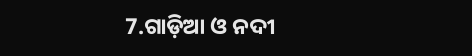7.ଗାଡ଼ିଆ ଓ ନଦୀ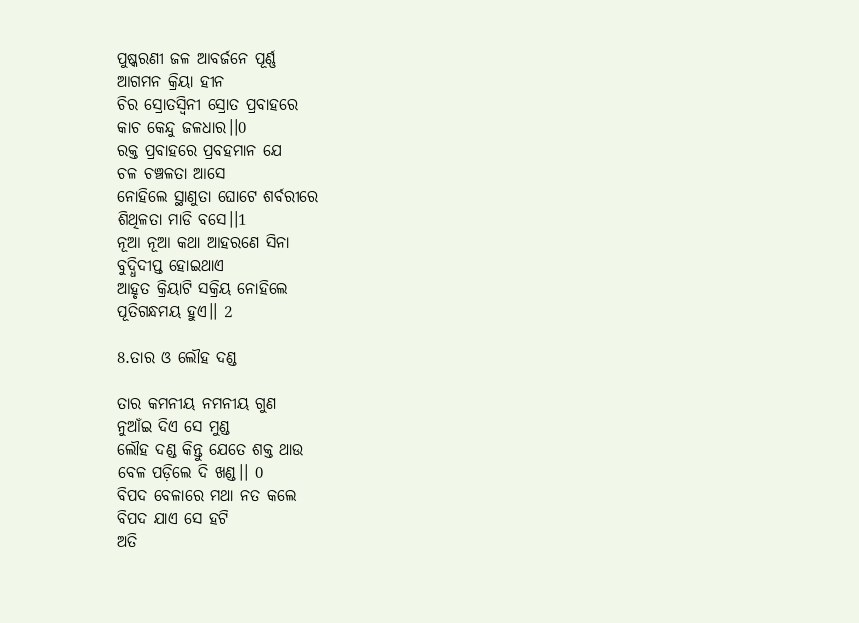ପୁଷ୍କରଣୀ ଜଳ ଆବର୍ଜନେ ପୂର୍ଣ୍ଣ
ଆଗମନ କ୍ରିୟା ହୀନ
ଚିର ସ୍ରୋତସ୍ୱିନୀ ସ୍ରୋତ ପ୍ରବାହରେ
କାଚ କେନ୍ଦୁ ଜଳଧାର।।0
ରକ୍ତ ପ୍ରବାହରେ ପ୍ରବହମାନ ଯେ
ଚଳ ଚଞ୍ଚଳତା ଆସେ
ନୋହିଲେ ସ୍ଥାଣୁତା ଘୋଟେ ଶର୍ବରୀରେ
ଶିଥିଳତା ମାଡି ବସେ।।1
ନୂଆ ନୂଆ କଥା ଆହରଣେ ସିନା
ବୁଦ୍ଧିଦୀପ୍ତ ହୋଇଥାଏ
ଆହୃତ କ୍ରିୟାଟି ସକ୍ରିୟ ନୋହିଲେ
ପୂତିଗନ୍ଧମୟ ହୁଏ।। 2

8.ତାର ଓ ଲୌହ ଦଣ୍ଡ

ତାର କମନୀୟ ନମନୀୟ ଗୁଣ
ନୁଆଁଇ ଦିଏ ସେ ମୁଣ୍ଡ
ଲୌହ ଦଣ୍ଡ କିନ୍ତୁ ଯେତେ ଶକ୍ତ ଥାଉ
ବେଳ ପଡ଼ିଲେ ଦି ଖଣ୍ଡ।। 0
ବିପଦ ବେଳାରେ ମଥା ନତ କଲେ
ବିପଦ ଯାଏ ସେ ହଟି
ଅତି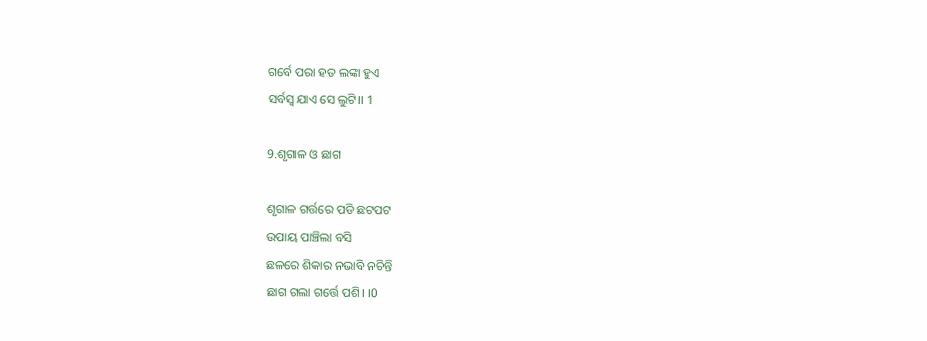ଗର୍ବେ ପରା ହତ ଲଙ୍କା ହୁଏ
ସର୍ବସ୍ଵ ଯାଏ ସେ ଲୁଟି।। 1

9.ଶୃଗାଳ ଓ ଛାଗ

ଶୃଗାଳ ଗର୍ତ୍ତରେ ପଡି ଛଟପଟ
ଉପାୟ ପାଞ୍ଚିଲା ବସି
ଛଳରେ ଶିକାର ନଭାବି ନଚିନ୍ତି
ଛାଗ ଗଲା ଗର୍ତ୍ତେ ପଶି। ।0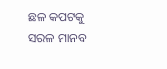ଛଳ କପଟକୁ ସରଳ ମାନବ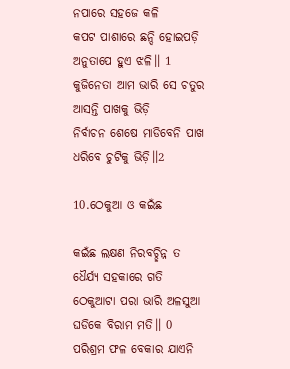ନପାରେ ସହଜେ କଳି
କପଟ ପାଶାରେ ଛନ୍ଦି ହୋଇପଡ଼ି
ଅନୁତାପେ ହୁଏ ଝଳି।। 1
କୁଜିନେତା ଆମ ଭାରି ସେ ଚତୁର
ଆସନ୍ତି ପାଖକୁ ଭିଡ଼ି
ନିର୍ବାଚନ ଶେଷେ ମାଡିବେନି ପାଖ
ଧରିବେ ଚୁଟିକୁ ଭିଡ଼ି।।2

10.ଠେକୁଆ ଓ କଇଁଛ

କଇଁଛ ଲକ୍ଷଣ ନିରବଚ୍ଛିନ୍ନ ତ
ଧୈର୍ଯ୍ୟ ସହକାରେ ଗତି
ଠେକୁଆଟା ପରା ଭାରି ଅଳସୁଆ
ଘଡିକେ ବିରାମ ମତି।। 0
ପରିଶ୍ରମ ଫଳ ବେକାର ଯାଏନି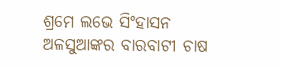ଶ୍ରମେ ଲଭେ ସିଂହାସନ
ଅଳସୁଆଙ୍କର ବାରବାଟୀ ଚାଷ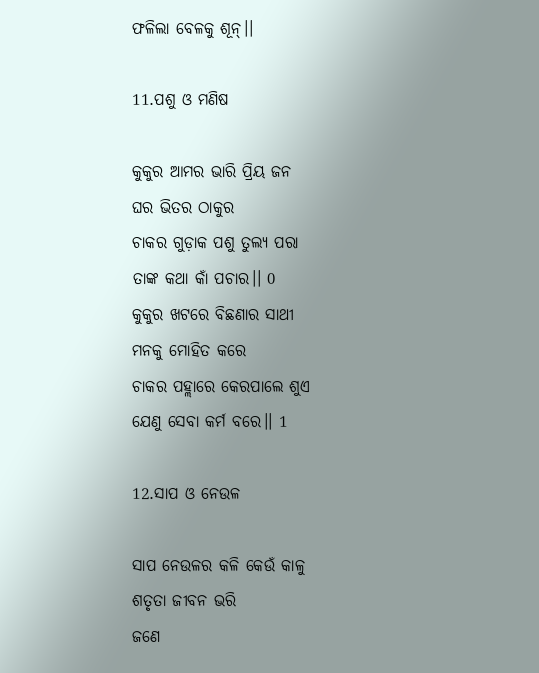ଫଳିଲା ବେଳକୁ ଶୂନ୍।।

11.ପଶୁ ଓ ମଣିଷ

କୁକୁର ଆମର ଭାରି ପ୍ରିୟ ଜନ
ଘର ଭିତର ଠାକୁର
ଚାକର ଗୁଡ଼ାକ ପଶୁ ତୁଲ୍ୟ ପରା
ତାଙ୍କ କଥା କାଁ ପଚାର।। 0
କୁକୁର ଖଟରେ ବିଛଣାର ସାଥୀ
ମନକୁ ମୋହିତ କରେ
ଚାକର ପହ୍ଲାରେ କେରପାଲେ ଶୁଏ
ଯେଣୁ ସେବା କର୍ମ ବରେ।। 1

12.ସାପ ଓ ନେଉଳ

ସାପ ନେଉଳର କଳି କେଉଁ କାଳୁ
ଶତୃତା ଜୀବନ ଭରି
ଜଣେ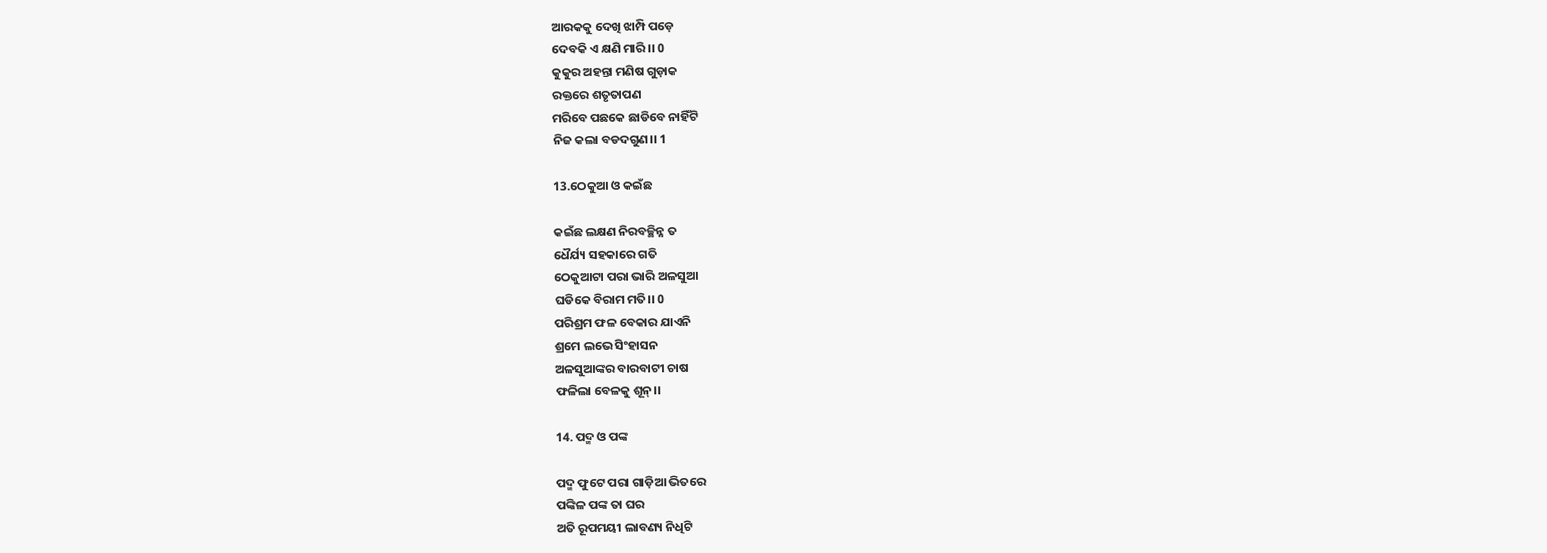ଆରକକୁ ଦେଖି ଝାମ୍ପି ପଡ଼େ
ଦେବକି ଏ କ୍ଷଣି ମାରି ।। 0
କୁକୁର ଅହନ୍ତା ମଣିଷ ଗୁଡ଼ାକ
ରକ୍ତରେ ଶତୃତାପଣ
ମରିବେ ପଛକେ ଛାଡିବେ ନାହିଁଟି
ନିଜ କଲା ବଡଦଗୁଣ।। 1

13.ଠେକୁଆ ଓ କଇଁଛ

କଇଁଛ ଲକ୍ଷଣ ନିରବଚ୍ଛିନ୍ନ ତ
ଧୈର୍ଯ୍ୟ ସହକାରେ ଗତି
ଠେକୁଆଟା ପରା ଭାରି ଅଳସୁଆ
ଘଡିକେ ବିରାମ ମତି।। 0
ପରିଶ୍ରମ ଫଳ ବେକାର ଯାଏନି
ଶ୍ରମେ ଲଭେ ସିଂହାସନ
ଅଳସୁଆଙ୍କର ବାରବାଟୀ ଚାଷ
ଫଳିଲା ବେଳକୁ ଶୂନ୍।।

14. ପଦ୍ମ ଓ ପଙ୍କ

ପଦ୍ମ ଫୁଟେ ପରା ଗାଡ଼ିଆ ଭିତରେ
ପଙ୍କିଳ ପଙ୍କ ତା ଘର
ଅତି ରୂପମୟୀ ଲାବଣ୍ୟ ନିଧିଟି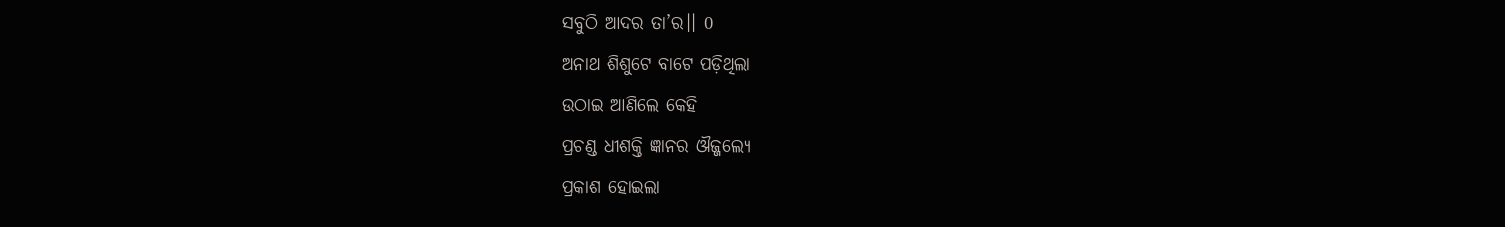ସବୁଠି ଆଦର ତା’ର।। 0
ଅନାଥ ଶିଶୁଟେ ବାଟେ ପଡ଼ିଥିଲା
ଉଠାଇ ଆଣିଲେ କେହି
ପ୍ରଚଣ୍ଡ ଧୀଶକ୍ତି ଜ୍ଞାନର ଔଜ୍ଜଲ୍ୟେ
ପ୍ରକାଶ ହୋଇଲା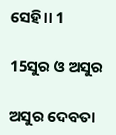ସେହି।। 1

15ସୁର ଓ ଅସୁର

ଅସୁର ଦେବତା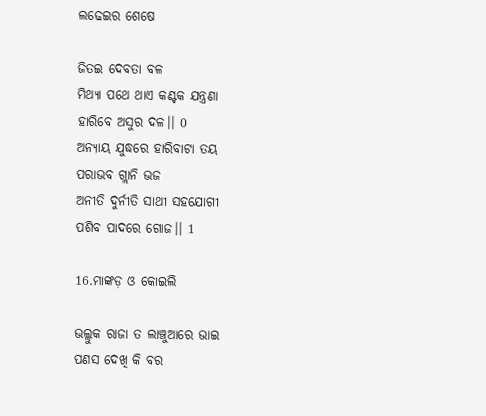ଲଢେଇର ଶେଷେ

ଜିତଇ ଦେବତା ବଳ
ମିଥ୍ୟା ପଥେ ଥାଏ କଣ୍ଟକ ଯନ୍ତ୍ରଣା
ହାରିବେ ଅସୁର ଦଳ।। 0
ଅନ୍ୟାୟ ଯୁଦ୍ଧରେ ହାରିବାଟା ତୟ
ପରାଭବ ଗ୍ଲାନି ଭଜ
ଅନୀତି ଦୁର୍ନୀତି ସାଥୀ ସହଯୋଗୀ
ପଶିବ ପାଦରେ ଗୋଜ।। 1

16.ମାଙ୍କଡ଼ ଓ କୋଇଲି

ଭଲ୍ଲୁକ ରାଜା ତ ଲାଞ୍ଚୁଆରେ ଭାଇ
ପଣସ ଦେଖି କି ବର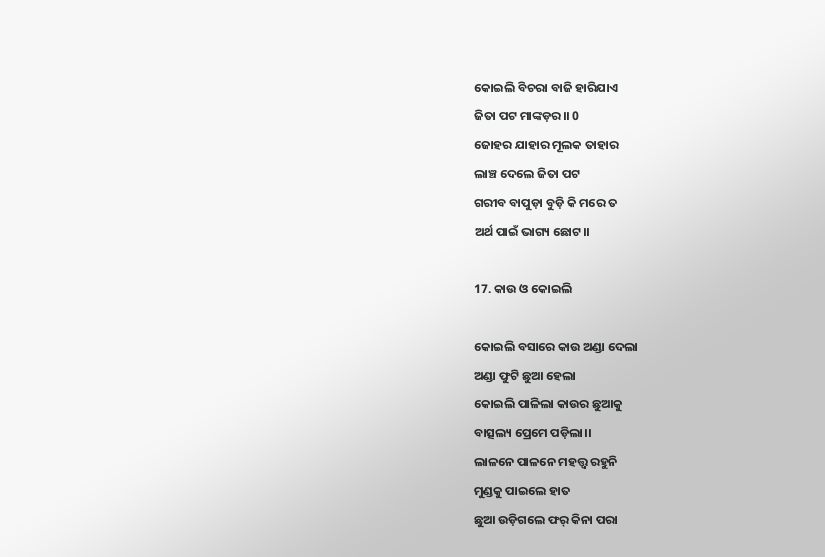କୋଇଲି ବିଚରା ବାଜି ହାରିଯାଏ
ଜିତା ପଟ ମାଙ୍କଡ଼ର।। 0
ଜୋହର ଯାହାର ମୂଲକ ତାହାର
ଲାଞ୍ଚ ଦେଲେ ଜିତା ପଟ
ଗରୀବ ବାପୁଡ଼ା ବୁଡ଼ି କି ମରେ ତ
ଅର୍ଥ ପାଇଁ ଭାଗ୍ୟ ଛୋଟ।।

17. କାଉ ଓ କୋଇଲି

କୋଇଲି ବସାରେ କାଉ ଅଣ୍ଡା ଦେଲା
ଅଣ୍ଡା ଫୁଟି ଛୁଆ ହେଲା
କୋଇଲି ପାଳିଲା କାଉର ଛୁଆକୁ
ବାତ୍ସଲ୍ୟ ପ୍ରେମେ ପଡ଼ିଲା।।
ଲାଳନେ ପାଳନେ ମହତ୍ତ୍ୱ ରହୁନି
ମୁଣ୍ଡକୁ ପାଇଲେ ହାତ
ଛୁଆ ଉଡ଼ିଗଲେ ଫର୍ କିନା ପରା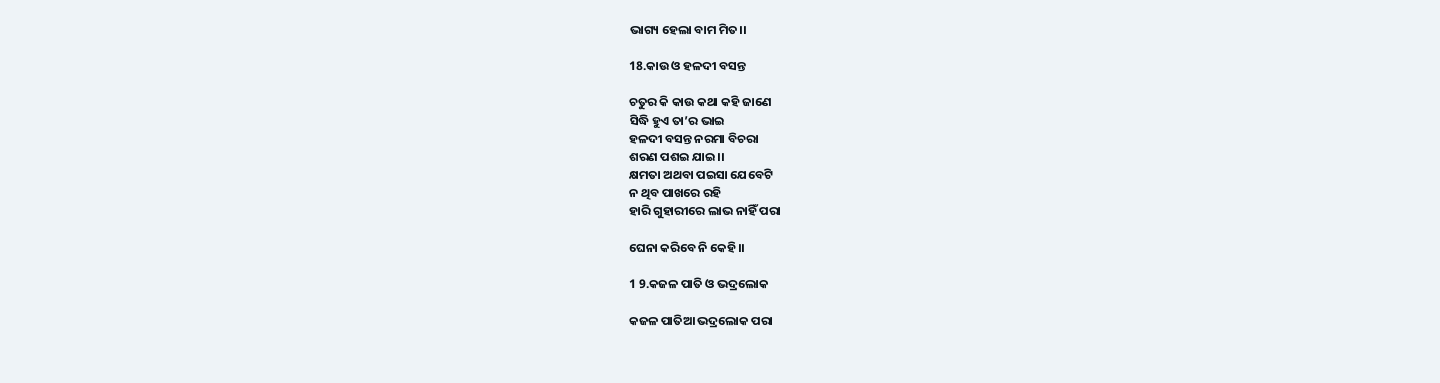ଭାଗ୍ୟ ହେଲା ବାମ ମିତ।।

18.କାଉ ଓ ହଳଦୀ ବସନ୍ତ

ଚତୁର କି କାଉ କଥା କହି ଜାଣେ
ସିଦ୍ଧି ହୁଏ ତା’ର ଭାଇ
ହଳଦୀ ବସନ୍ତ ନରମା ବିଚରା
ଶରଣ ପଶଇ ଯାଇ।।
କ୍ଷମତା ଅଥବା ପଇସା ଯେବେଟି
ନ ଥିବ ପାଖରେ ରହି
ହାରି ଗୁହାରୀରେ ଲାଭ ନାହିଁ ପରା

ଘେନା କରିବେ ନି କେହି।।

1 9.କଜଳ ପାତି ଓ ଭଦ୍ରଲୋକ

କଜଳ ପାତିଆ ଭଦ୍ରଲୋକ ପରା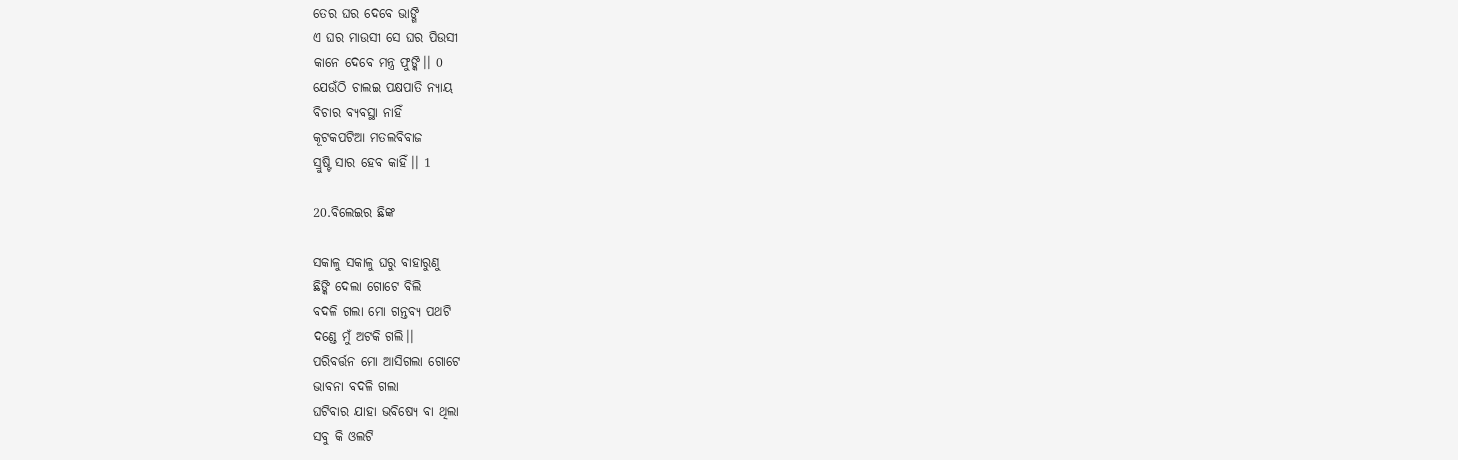ତେର ଘର ଦେବେ ଭାଙ୍ଗି
ଏ ଘର ମାଉସୀ ସେ ଘର ପିଉସୀ
କାନେ ଦେବେ ମନ୍ତ୍ର ଫୁଙ୍କି।। 0
ଯେଉଁଠି ଚାଲଇ ପକ୍ଷପାତି ନ୍ୟାୟ
ବିଚାର ବ୍ୟବସ୍ଥା ନାହିଁ
କୂଟକପଟିଆ ମତଲବିବାଜ
ସ୍ରୁଷ୍ଟି ସାର ହେବ କାହିଁ।। 1

20.ବିଲେଇର ଛିଙ୍କ

ସକାଳୁ ସକାଳୁ ଘରୁ ବାହାରୁଣୁ
ଛିଙ୍କି ଦେଲା ଗୋଟେ ବିଲି
ବଦଳି ଗଲା ମୋ ଗନ୍ତବ୍ୟ ପଥଟି
ଦଣ୍ଡେ ମୁଁ ଅଟକି ଗଲି।।
ପରିବର୍ତ୍ତନ ମୋ ଆସିଗଲା ଗୋଟେ
ଭାବନା ବଦଳି ଗଲା
ଘଟିବାର ଯାହା ଭବିଷ୍ୟେ ବା ଥିଲା
ସବୁ କି ଓଲଟି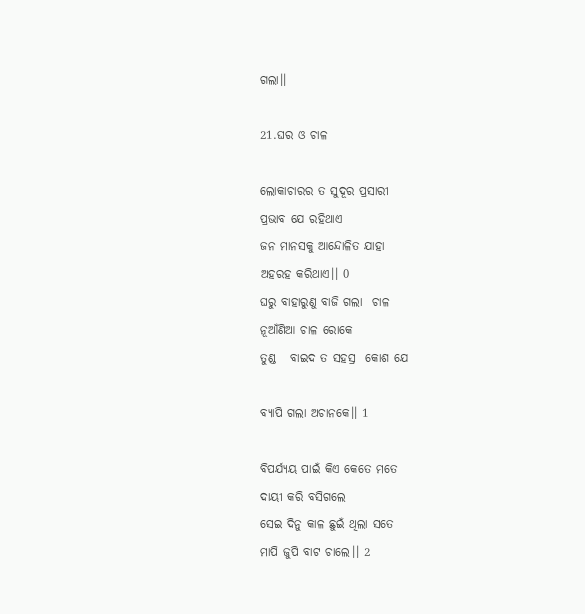ଗଲା।।

21.ଘର ଓ ଚାଳ

ଲୋକାଚାରର ତ ସୁଦୂର ପ୍ରସାରୀ
ପ୍ରଭାବ ଯେ ରହିଥାଏ
ଜନ ମାନସକୁ ଆନ୍ଦୋଳିତ ଯାହା
ଅହରହ କରିଥାଏ।। 0
ଘରୁ ବାହାରୁଣୁ ବାଜି ଗଲା  ଚାଳ
ନୂଆଁଣିଆ ଚାଳ ରୋକେ
ତୁଣ୍ଡ   ବାଇଦ ତ ସହସ୍ର  କୋଶ ଯେ

ବ୍ୟାପି ଗଲା ଅଚାନକେ।। 1

ବିପର୍ଯ୍ୟୟ ପାଇଁ କିଏ କେତେ ମତେ
ଦାୟୀ କରି ବସିଗଲେ
ସେଇ ଦିନୁ କାଳ ଛୁଇଁ ଥିଲା ସତେ
ମାପି ଜୁପି ବାଟ ଚାଲେ।। 2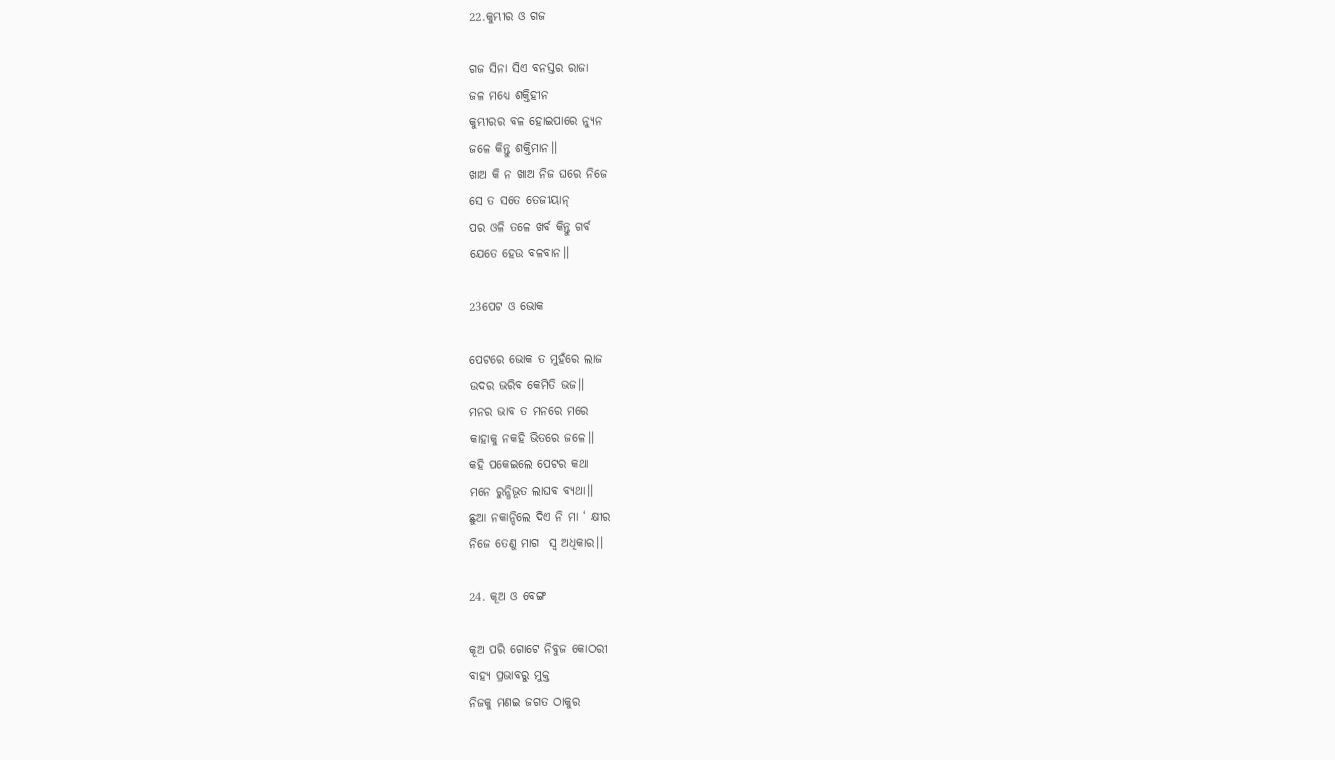22.କୁମ୍ଭୀର ଓ ଗଜ

ଗଜ ସିନା ସିଏ ବନସ୍ତର ରାଜା
ଜଳ ମଧ୍ୟେ ଶକ୍ତିହୀନ
କୁମ୍ଭୀରର ବଳ ହୋଇପାରେ ନ୍ୟୁନ
ଜଳେ କିନ୍ତୁ ଶକ୍ତିମାନ।।
ଖାଅ କି ନ ଖାଅ ନିଜ ଘରେ ନିଜେ
ସେ ତ ସତେ ତେଜୀୟାନ୍
ପର ଓଳି ତଳେ ଖର୍ବ କିନ୍ତୁ ଗର୍ବ
ଯେତେ ହେଉ ବଳବାନ।।

23ପେଟ ଓ ଭୋକ

ପେଟରେ ଭୋକ ତ ମୁହଁରେ ଲାଜ
ଉଦର ଭରିବ କେମିତି ଭଜ।।
ମନର ଭାବ ତ ମନରେ ମରେ
କାହାକୁ ନକହି ଭିତରେ ଜଳେ।।
କହି ପକେଇଲେ ପେଟର କଥା
ମନେ ରୁନ୍ଧିଭୂତ ଲାଘବ ବ୍ୟଥା।।
ଛୁଆ ନକାନ୍ଦିଲେ ଦିଏ ନି ମା ‘ କ୍ଷୀର
ନିଜେ ତେଣୁ ମାଗ  ସ୍ଵ ଅଧିକାର।।

24. କୂଅ ଓ ବେଙ୍ଗ

କୂଅ ପରି ଗୋଟେ ନିବୁଜ କୋଠରୀ
ବାହ୍ୟ ପ୍ରଭାବରୁ ମୁକ୍ତ
ନିଜକୁ ମଣଇ ଜଗତ ଠାକୁର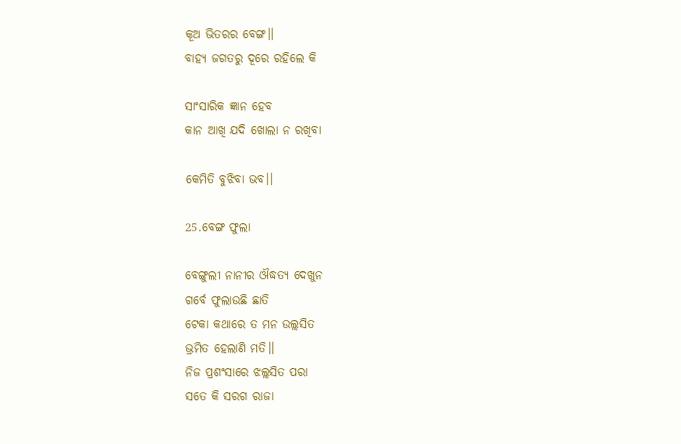କୂଅ ଭିତରର ବେଙ୍ଗ।।
ବାହ୍ୟ ଜଗତରୁ ଦୂରେ ରହିଲେ କି

ସାଂସାରିକ ଜ୍ଞାନ ହେବ
କାନ ଆଖି ଯଦି ଖୋଲା ନ ରଖିବା

କେମିତି ବୁଝିବା ଭବ।।

25.ବେଙ୍ଗ ଫୁଲା

ବେଙ୍ଗୁଲୀ ନାନୀର ଔଦ୍ଧତ୍ୟ ଦେଖୁନ
ଗର୍ବେ ଫୁଲାଉଛି ଛାତି
ଟେକା କଥାରେ ତ ମନ ଉଲ୍ଲସିତ
ଭ୍ରମିତ ହେଲାଣି ମତି।।
ନିଜ ପ୍ରଶଂସାରେ ଝଲ୍ଲସିତ ପରା
ସତେ କି ସରଗ ରାଜା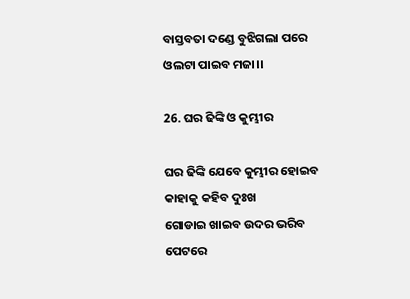ବାସ୍ତବତା ଦଣ୍ଡେ ବୁଝିଗଲା ପରେ
ଓଲଟା ପାଇବ ମଜା।।

26. ଘର ଢିଙ୍କି ଓ କୁମ୍ଭୀର

ଘର ଢିଙ୍କି ଯେବେ କୁମ୍ଭୀର ହୋଇବ
କାହାକୁ କହିବ ଦୁଃଖ
ଗୋଡାଇ ଖାଇବ ଉଦର ଭରିବ
ପେଟରେ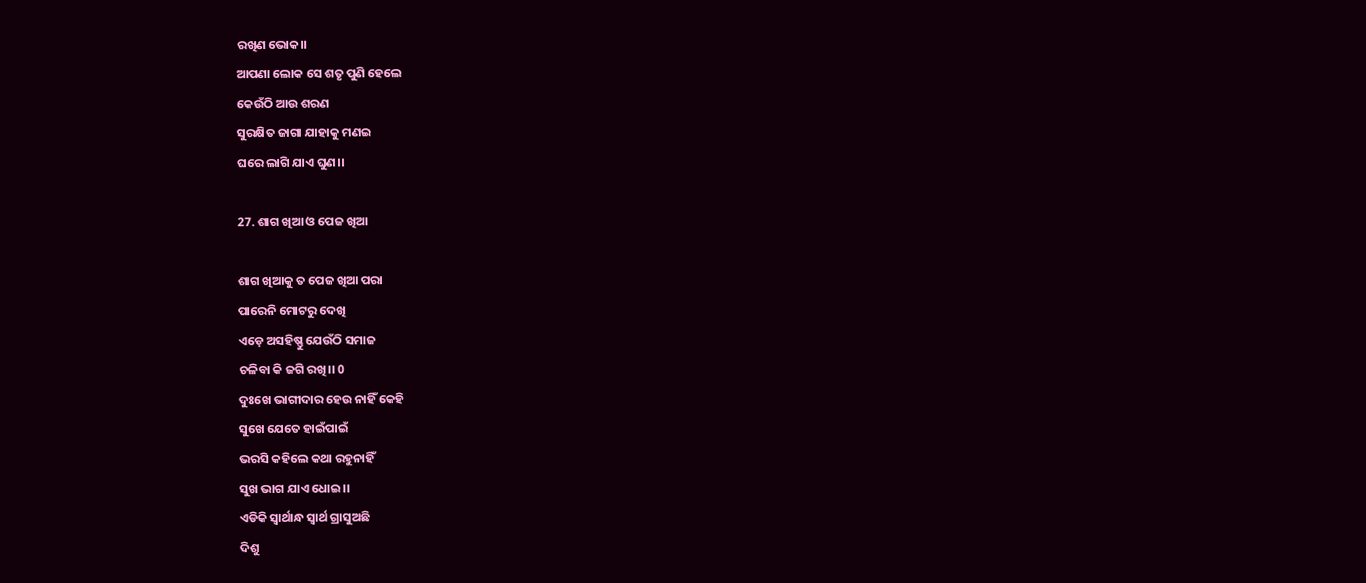ରଖିଣ ଭୋକ।।
ଆପଣା ଲୋକ ସେ ଶତୃ ପୁଣି ହେଲେ
କେଉଁଠି ଆଉ ଶରଣ
ସୁରକ୍ଷିତ ଜାଗା ଯାହାକୁ ମଣଇ
ଘରେ ଲାଗି ଯାଏ ଘୁଣ।।

27. ଶାଗ ଖିଆ ଓ ପେଜ ଖିଆ

ଶାଗ ଖିଆକୁ ତ ପେଜ ଖିଆ ପରା
ପାରେନି ମୋଟରୁ ଦେଖି
ଏଡ଼େ ଅସହିଷ୍ଣୁ ଯେଉଁଠି ସମାଜ
ଚଳିବା କି ଜଗି ରଖି।। 0
ଦୁଃଖେ ଭାଗୀଦାର ହେଉ ନାହିଁ କେହି
ସୁଖେ ଯେତେ ହାଇଁପାଇଁ
ଭରସି କହିଲେ କଥା ରହୁନାହିଁ
ସୁଖ ଭାଗ ଯାଏ ଧୋଇ।।
ଏଡିକି ସ୍ୱାର୍ଥାନ୍ଧ ସ୍ୱାର୍ଥ ଗ୍ରାସୁଅଛି
ଦିଶୁ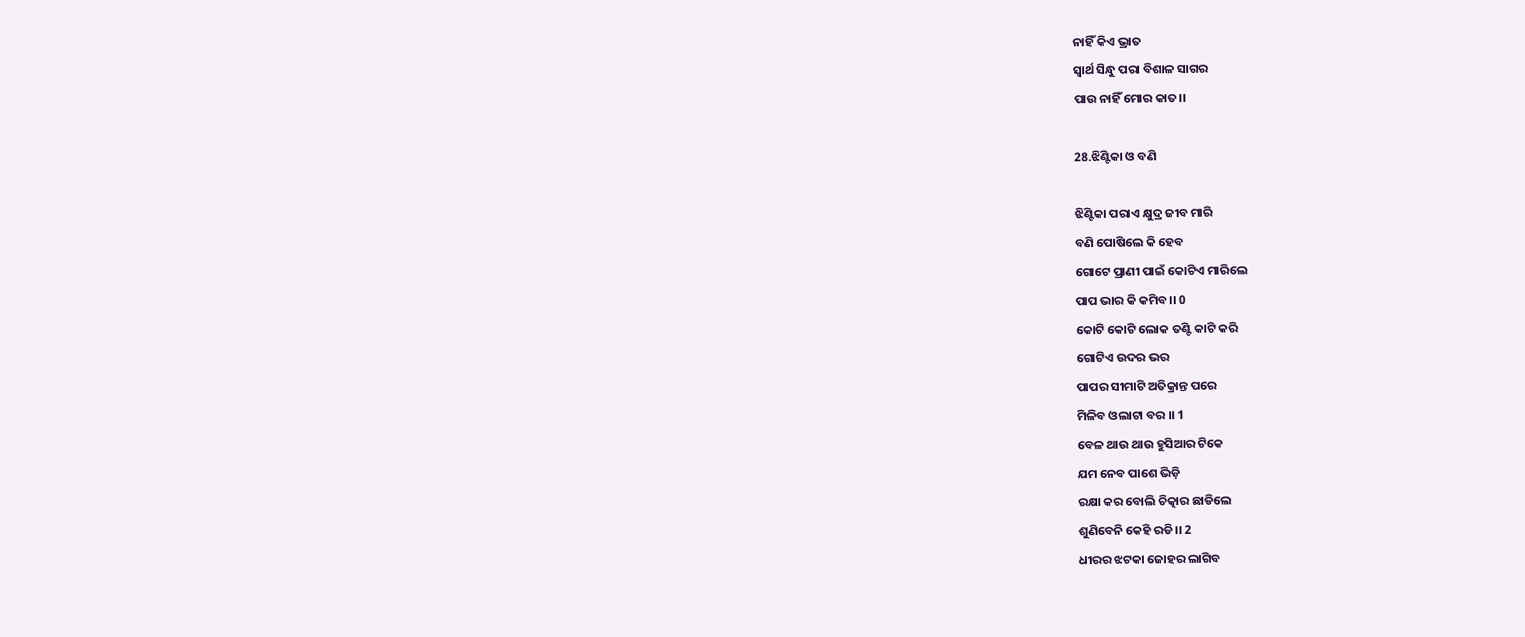ନାହିଁ କିଏ ଭ୍ରାତ
ସ୍ୱାର୍ଥ ସିନ୍ଧୁ ପରା ବିଶାଳ ସାଗର
ପାଉ ନାହିଁ ମୋର କାତ।।

28.ଝିଣ୍ଟିକା ଓ ବଣି

ଝିଣ୍ଟିକା ପରାଏ କ୍ଷୁଦ୍ର ଜୀବ ମାରି
ବଣି ପୋଷିଲେ କି ହେବ
ଗୋଟେ ପ୍ରାଣୀ ପାଇଁ କୋଟିଏ ମାରିଲେ
ପାପ ଭାର କି କମିବ।। 0
କୋଟି କୋଟି ଲୋକ ତଣ୍ଟି କାଟି କରି
ଗୋଟିଏ ଉଦର ଭର
ପାପର ସୀମାଟି ଅତିକ୍ରାନ୍ତ ପରେ
ମିଳିବ ଓଲାଟା ବର ।। 1
ବେଳ ଥାଉ ଥାଉ ହୁସିଆର ଟିକେ
ଯମ ନେବ ପାଶେ ଭିଡ଼ି
ରକ୍ଷା କର ବୋଲି ଚିତ୍କାର ଛାଡିଲେ
ଶୁଣିବେନି କେହି ରଡି।। 2
ଧୀରର ଝଟକା ଜୋହର ଲାଗିବ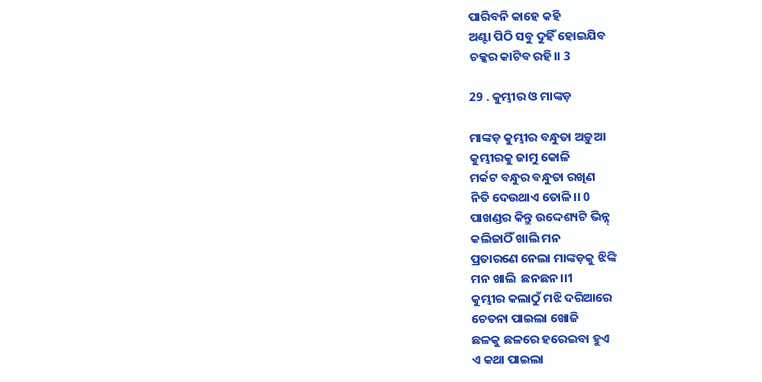ପାରିବନି କାହେ କହି
ଅଣ୍ଟା ପିଠି ସବୁ ଦୁହିଁ ହୋଇଯିବ
ଚକ୍କର କାଟିବ ରହି।। 3

29 . କୁମ୍ଭୀର ଓ ମାଙ୍କଡ଼

ମାଙ୍କଡ଼ କୁମ୍ଭୀର ବନ୍ଧୁତା ଅଡ଼ୁଆ
କୁମ୍ଭୀରକୁ ଜାମୁ କୋଳି
ମର୍କଟ ବନ୍ଧୁର ବନ୍ଧୁତା ରଖିଣ
ନିତି ଦେଉଥାଏ ତୋଳି।। 0
ପାଖଣ୍ଡର କିନ୍ତୁ ଉଦ୍ଦେଶ୍ୟଟି ଭିନ୍ନ୍
କଲିଜାଠିଁ ଖାଲି ମନ
ପ୍ରତାରଣେ ନେଲା ମାଙ୍କଡ଼କୁ ଝିଙ୍କି
ମନ ଖାଲି  ଛନଛନ।।1
କୁମ୍ଭୀର କଲାଠୁଁ ମଝି ଦରିଆରେ
ଚେତନା ପାଇଲା ଖୋଜି
ଛଳକୁ ଛଳରେ ହରେଇବା ହୁଏ
ଏ କଥା ପାଇଲା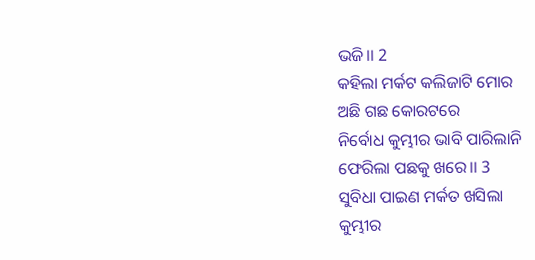ଭଜି।। 2
କହିଲା ମର୍କଟ କଲିଜାଟି ମୋର
ଅଛି ଗଛ କୋରଟରେ
ନିର୍ବୋଧ କୁମ୍ଭୀର ଭାବି ପାରିଲାନି
ଫେରିଲା ପଛକୁ ଖରେ।। 3
ସୁବିଧା ପାଇଣ ମର୍କତ ଖସିଲା
କୁମ୍ଭୀର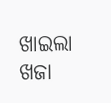ଖାଇଲା ଖଜା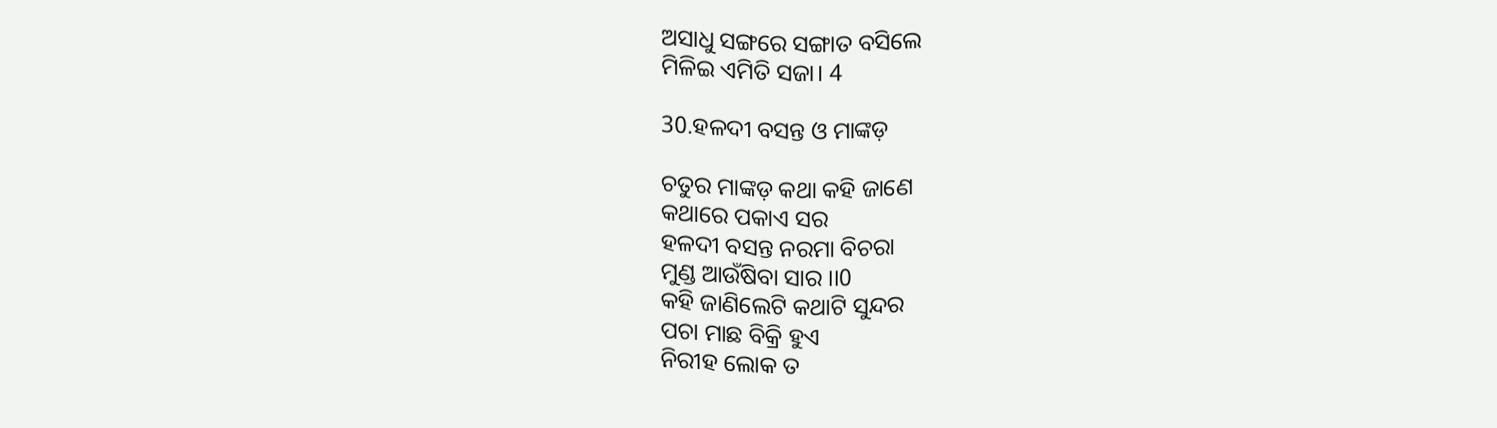ଅସାଧୁ ସଙ୍ଗରେ ସଙ୍ଗାତ ବସିଲେ
ମିଳିଇ ଏମିତି ସଜା। 4

30.ହଳଦୀ ବସନ୍ତ ଓ ମାଙ୍କଡ଼

ଚତୁର ମାଙ୍କଡ଼ କଥା କହି ଜାଣେ
କଥାରେ ପକାଏ ସର
ହଳଦୀ ବସନ୍ତ ନରମା ବିଚରା
ମୁଣ୍ଡ ଆଉଁଷିବା ସାର ।।0
କହି ଜାଣିଲେଟି କଥାଟି ସୁନ୍ଦର
ପଚା ମାଛ ବିକ୍ରି ହୁଏ
ନିରୀହ ଲୋକ ତ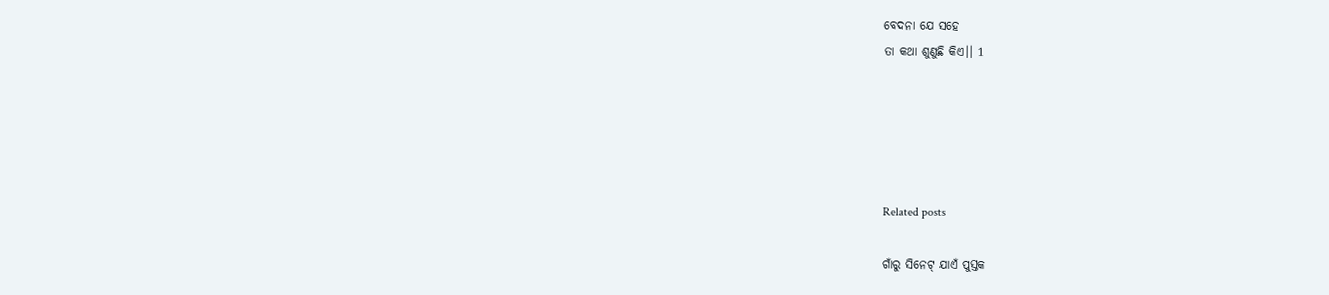ବେଦନା ଯେ ସହେ
ତା କଥା ଶୁଣୁଛି କିଏ।। 1





Related posts

ଗାଁରୁ ସିନେଟ୍ ଯାଏଁ ପୁସ୍ତକ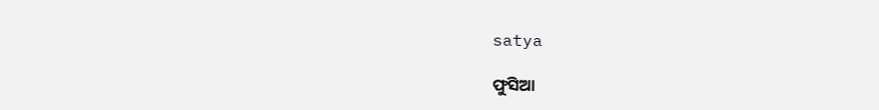satya

ଫୁସିଆ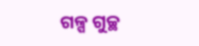ଗଳ୍ପ ଗୁଚ୍ଛ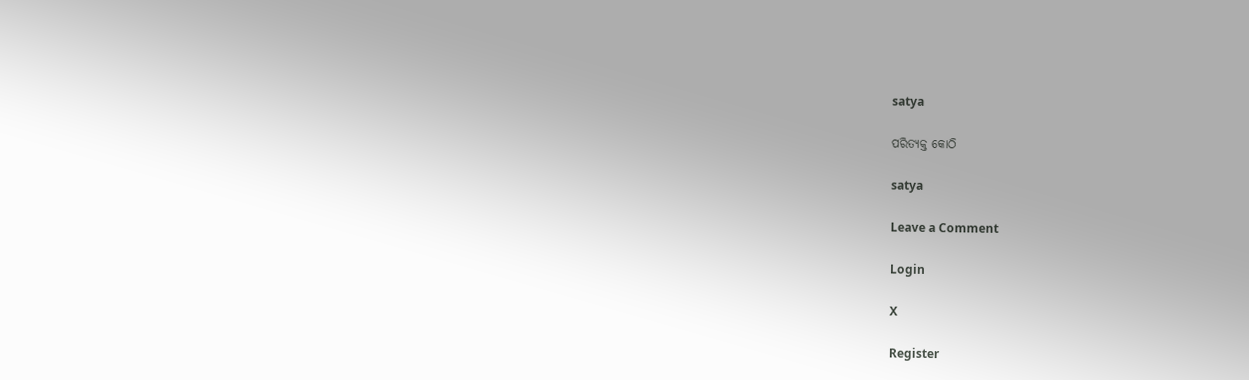satya

ପରିତ୍ୟକ୍ତ କୋଠି

satya

Leave a Comment

Login

X

Register